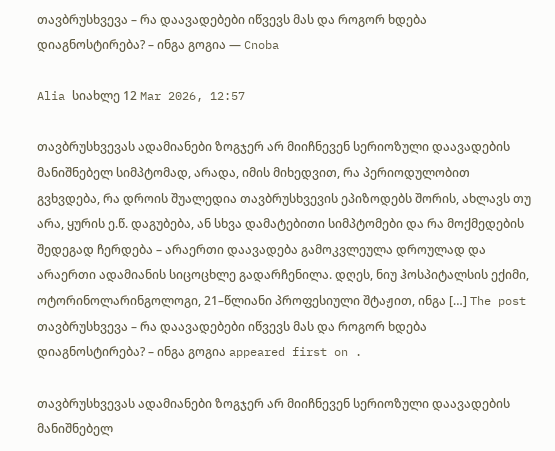თავბრუსხვევა – რა დაავადებები იწვევს მას და როგორ ხდება დიაგნოსტირება? – ინგა გოგია — Cnoba

Alia სიახლე 12 Mar 2026, 12:57

თავბრუსხვევას ადამიანები ზოგჯერ არ მიიჩნევენ სერიოზული დაავადების მანიშნებელ სიმპტომად, არადა, იმის მიხედვით, რა პერიოდულობით გვხვდება, რა დროის შუალედია თავბრუსხვევის ეპიზოდებს შორის, ახლავს თუ არა, ყურის ე.წ. დაგუბება, ან სხვა დამატებითი სიმპტომები და რა მოქმედების შედეგად ჩერდება – არაერთი დაავადება გამოკვლეულა დროულად და არაერთი ადამიანის სიცოცხლე გადარჩენილა. დღეს, ნიუ ჰოსპიტალსის ექიმი, ოტორინოლარინგოლოგი, 21–წლიანი პროფესიული შტაჟით, ინგა […] The post თავბრუსხვევა – რა დაავადებები იწვევს მას და როგორ ხდება დიაგნოსტირება? – ინგა გოგია appeared first on .

თავბრუსხვევას ადამიანები ზოგჯერ არ მიიჩნევენ სერიოზული დაავადების მანიშნებელ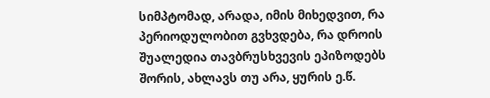სიმპტომად, არადა, იმის მიხედვით, რა პერიოდულობით გვხვდება, რა დროის შუალედია თავბრუსხვევის ეპიზოდებს შორის, ახლავს თუ არა, ყურის ე.წ.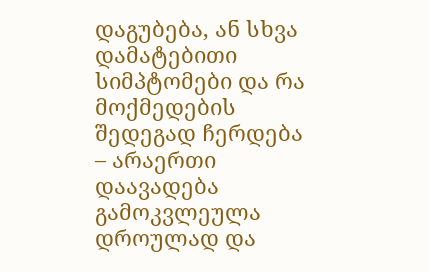დაგუბება, ან სხვა დამატებითი სიმპტომები და რა მოქმედების შედეგად ჩერდება – არაერთი დაავადება გამოკვლეულა დროულად და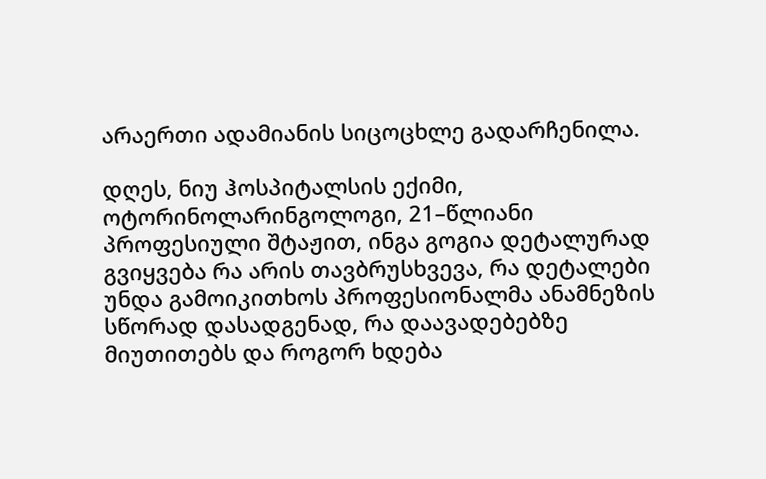არაერთი ადამიანის სიცოცხლე გადარჩენილა.

დღეს, ნიუ ჰოსპიტალსის ექიმი, ოტორინოლარინგოლოგი, 21–წლიანი პროფესიული შტაჟით, ინგა გოგია დეტალურად გვიყვება რა არის თავბრუსხვევა, რა დეტალები უნდა გამოიკითხოს პროფესიონალმა ანამნეზის სწორად დასადგენად, რა დაავადებებზე მიუთითებს და როგორ ხდება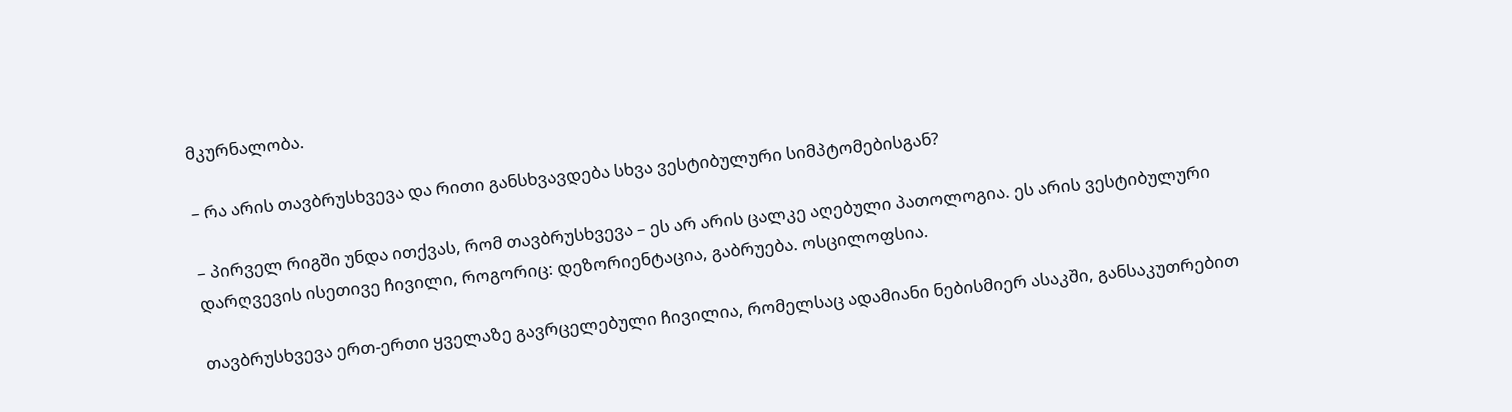მკურნალობა.

– რა არის თავბრუსხვევა და რითი განსხვავდება სხვა ვესტიბულური სიმპტომებისგან?

– პირველ რიგში უნდა ითქვას, რომ თავბრუსხვევა – ეს არ არის ცალკე აღებული პათოლოგია. ეს არის ვესტიბულური დარღვევის ისეთივე ჩივილი, როგორიც: დეზორიენტაცია, გაბრუება. ოსცილოფსია.

თავბრუსხვევა ერთ-ერთი ყველაზე გავრცელებული ჩივილია, რომელსაც ადამიანი ნებისმიერ ასაკში, განსაკუთრებით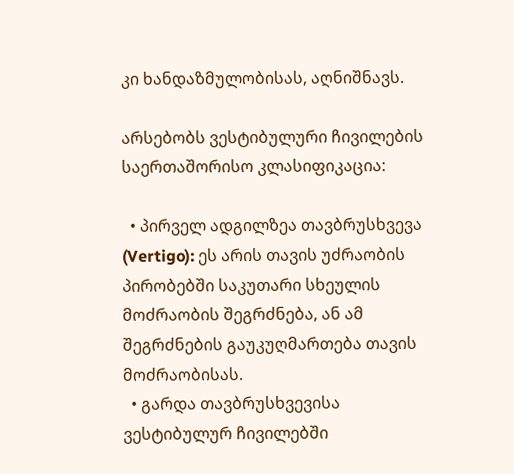კი ხანდაზმულობისას, აღნიშნავს.

არსებობს ვესტიბულური ჩივილების საერთაშორისო კლასიფიკაცია:

  • პირველ ადგილზეა თავბრუსხვევა (Vertigo): ეს არის თავის უძრაობის პირობებში საკუთარი სხეულის მოძრაობის შეგრძნება, ან ამ შეგრძნების გაუკუღმართება თავის მოძრაობისას.
  • გარდა თავბრუსხვევისა ვესტიბულურ ჩივილებში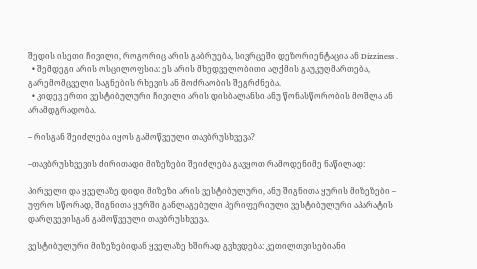შედის ისეთი ჩივილი, როგორიც არის გაბრუება, სივრცეში დეზორიენტაცია ან Dizziness .
  • შემდეგი არის ოსცილოფსია: ეს არის მხედველობითი აღქმის გაუკუღმართება, გარემომცველი საგნების რხევის ან მოძრაობის შეგრძნება.
  • კიდევ ერთი ვესტიბულური ჩივილი არის დისბალანსი ანუ წონასწორობის მოშლა ან არამდგრადობა.

– რისგან შეიძლება იყოს გამოწვეული თავბრუსხვევა?

–თავბრუსხვევის ძირითადი მიზეზები შეიძლება გავყოთ რამოდენიმე ნაწილად:

პირველი და ყველაზე დიდი მიზეზი არის ვესტიბულური, ანუ შიგნითა ყურის მიზეზები – უფრო სწორად, შიგნითა ყურში განლაგებული პერიფერიული ვესტიბულური აპარატის დარღვევისგან გამოწვეული თავბრუსხვევა.

ვესტიბულური მიზეზებიდან ყველაზე ხშირად გვხვდება: კეთილთვისებიანი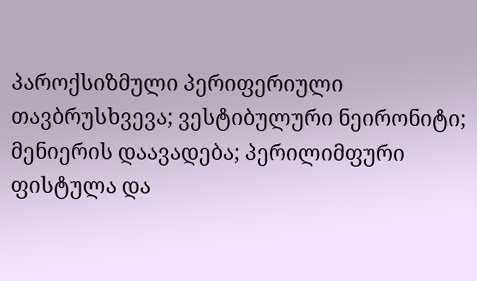პაროქსიზმული პერიფერიული თავბრუსხვევა; ვესტიბულური ნეირონიტი; მენიერის დაავადება; პერილიმფური ფისტულა და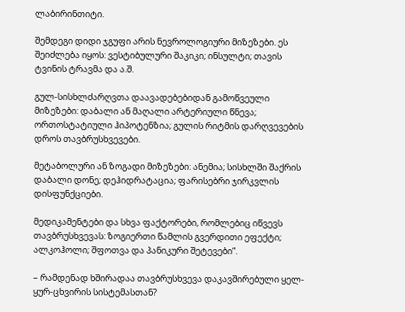ლაბირინთიტი.

შემდეგი დიდი ჯგუფი არის ნევროლოგიური მიზეზები. ეს შეიძლება იყოს: ვესტიბულური შაკიკი; ინსულტი; თავის ტვინის ტრავმა და ა.შ.

გულ-სისხლძარღვთა დაავადებებიდან გამოწვეული მიზეზები: დაბალი ან მაღალი არტერიული წნევა; ორთოსტატიული ჰიპოტენზია; გულის რიტმის დარღვევების დროს თავბრუსხვევები.

მეტაბოლური ან ზოგადი მიზეზები: ანემია; სისხლში შაქრის დაბალი დონე; დეჰიდრატაცია; ფარისებრი ჯირკვლის დისფუნქციები.

მედიკამენტები და სხვა ფაქტორები, რომლებიც იწვევს თავბრუსხვევას: ზოგიერთი წამლის გვერდითი ეფექტი; ალკოჰოლი; შფოთვა და პანიკური შეტევები“.

– რამდენად ხშირადაა თავბრუსხვევა დაკავშირებული ყელ-ყურ-ცხვირის სისტემასთან?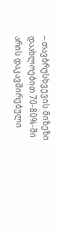– თავბრუსხვევის მიზეზი დაახლოებით 70-80%-ში არის დაკავშირებული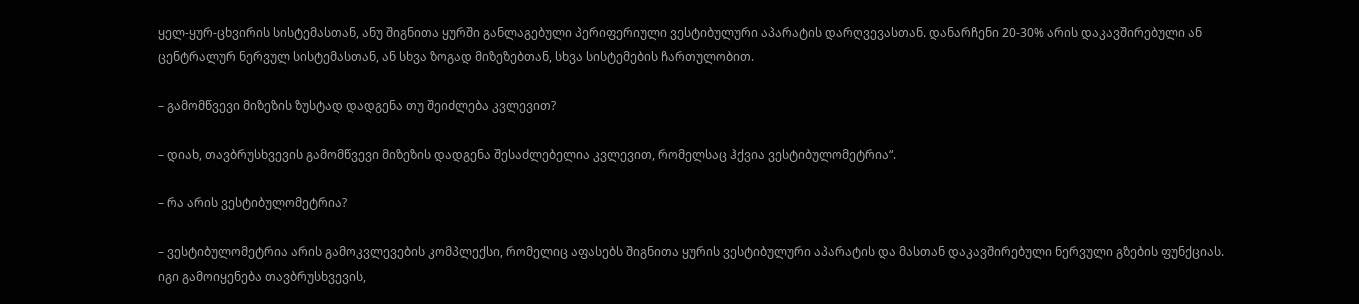ყელ-ყურ-ცხვირის სისტემასთან, ანუ შიგნითა ყურში განლაგებული პერიფერიული ვესტიბულური აპარატის დარღვევასთან. დანარჩენი 20-30% არის დაკავშირებული ან ცენტრალურ ნერვულ სისტემასთან, ან სხვა ზოგად მიზეზებთან, სხვა სისტემების ჩართულობით.

– გამომწვევი მიზეზის ზუსტად დადგენა თუ შეიძლება კვლევით?

– დიახ, თავბრუსხვევის გამომწვევი მიზეზის დადგენა შესაძლებელია კვლევით, რომელსაც ჰქვია ვესტიბულომეტრია“.

– რა არის ვესტიბულომეტრია?

– ვესტიბულომეტრია არის გამოკვლევების კომპლექსი, რომელიც აფასებს შიგნითა ყურის ვესტიბულური აპარატის და მასთან დაკავშირებული ნერვული გზების ფუნქციას. იგი გამოიყენება თავბრუსხვევის,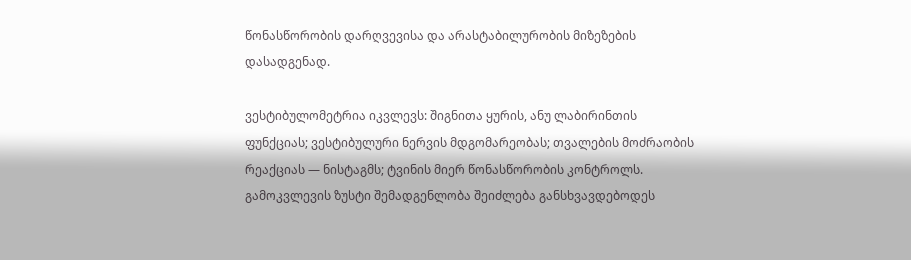წონასწორობის დარღვევისა და არასტაბილურობის მიზეზების დასადგენად.

ვესტიბულომეტრია იკვლევს: შიგნითა ყურის, ანუ ლაბირინთის ფუნქციას; ვესტიბულური ნერვის მდგომარეობას; თვალების მოძრაობის რეაქციას — ნისტაგმს; ტვინის მიერ წონასწორობის კონტროლს. გამოკვლევის ზუსტი შემადგენლობა შეიძლება განსხვავდებოდეს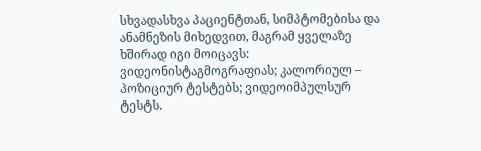სხვადასხვა პაციენტთან, სიმპტომებისა და ანამნეზის მიხედვით, მაგრამ ყველაზე ხშირად იგი მოიცავს: ვიდეონისტაგმოგრაფიას; კალორიულ – პოზიციურ ტესტებს; ვიდეოიმპულსურ ტესტს.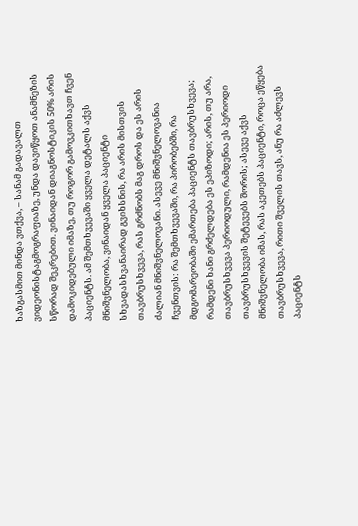ხაზგასმით მინდა ვთქვა, – სანამ გადავალთ ვიდეონისტაგმოგრაფიაზე, უნდა დავიწყოთ ანამნეზის სწორად შეკრებით. ვინაიდან დიაგნოსტიკის 50% არის დამოკიდებული იმაზე, თუ როგორ გამოვკითხავთ ჩვენ პაციენტს. ამ შემთხვევაში ყველა დეტალს აქვს მნიშვნელობა, ვინაიდან ყველა პაციენტი სხვადასხვანაირად გვიხსნის, რა არის მისთვის თავბრუსხვევა, რას გრძნობს მაგ დროს და ეს არის ძალიან მნიშვნელოვანი. ასევე მნიშვნელოვანია ჩვენთვის: რა შემთხვევაში, რა პირობებში, რა მდგომარეობაში ემართება პაციენტს თავბრუსხვევა; რამდენი ხანი გრძელდება ეს ეპიზოდი; არის, თუ არა, თავბრუსხვევა პერიოდული, რამდენია ეს პერიოდი თავბრუსხვევის შეტევებს შორის; ასევე აქვს მნიშვნელობა იმას, რას აკეთებს პაციენტი, როცა ეწყება თავბრუსხვევა, რითი შველის თავს, ანუ რა აძლევს პაციენტს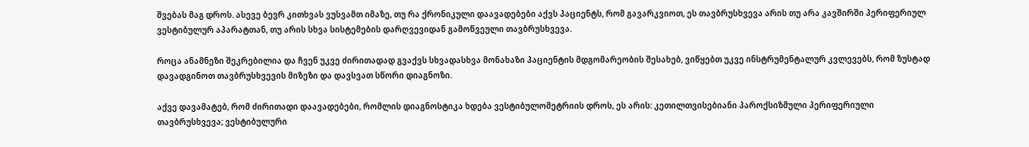შვებას მაგ დროს. ასევე ბევრ კითხვას ვუსვამთ იმაზე, თუ რა ქრონიკული დაავადებები აქვს პაციენტს, რომ გავარკვიოთ, ეს თავბრუსხვევა არის თუ არა კავშირში პერიფერიულ ვესტიბულურ აპარატთან, თუ არის სხვა სისტემების დარღვევიდან გამოწვეული თავბრუსხვევა.

როცა ანამნეზი შეკრებილია და ჩვენ უკვე ძირითადად გვაქვს სხვადასხვა მონახაზი პაციენტის მდგომარეობის შესახებ, ვიწყებთ უკვე ინსტრუმენტალურ კვლევებს, რომ ზუსტად დავადგინოთ თავბრუსხვევის მიზეზი და დავსვათ სწორი დიაგნოზი.

აქვე დავამატებ, რომ ძირითადი დაავადებები, რომლის დიაგნოსტიკა ხდება ვესტიბულომეტრიის დროს, ეს არის: კეთილთვისებიანი პაროქსიზმული პერიფერიული თავბრუსხვევა; ვესტიბულური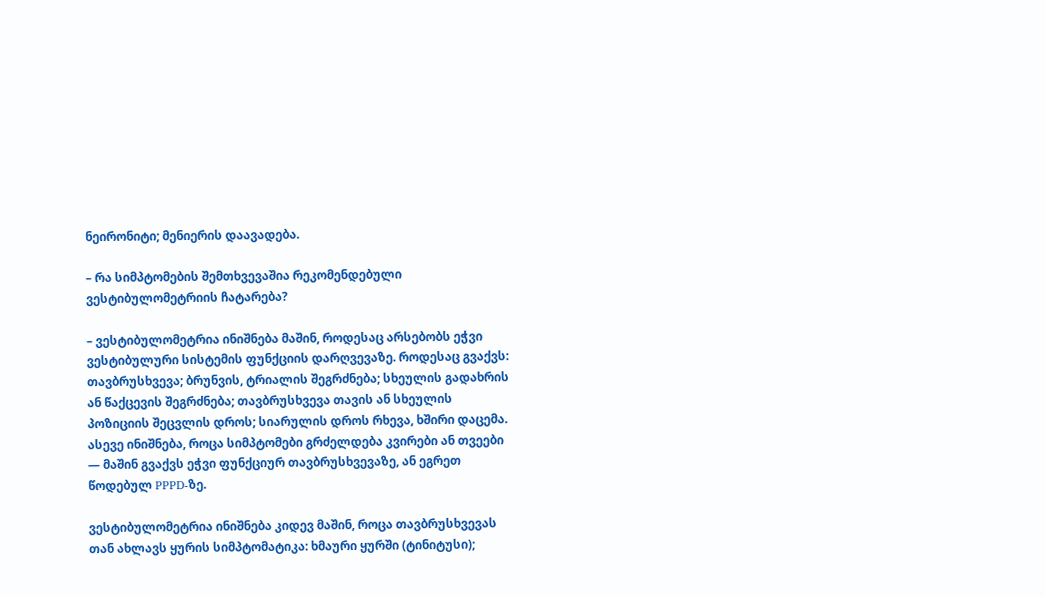ნეირონიტი; მენიერის დაავადება.

– რა სიმპტომების შემთხვევაშია რეკომენდებული ვესტიბულომეტრიის ჩატარება?

– ვესტიბულომეტრია ინიშნება მაშინ, როდესაც არსებობს ეჭვი ვესტიბულური სისტემის ფუნქციის დარღვევაზე. როდესაც გვაქვს: თავბრუსხვევა; ბრუნვის, ტრიალის შეგრძნება; სხეულის გადახრის ან წაქცევის შეგრძნება; თავბრუსხვევა თავის ან სხეულის პოზიციის შეცვლის დროს; სიარულის დროს რხევა, ხშირი დაცემა. ასევე ინიშნება, როცა სიმპტომები გრძელდება კვირები ან თვეები — მაშინ გვაქვს ეჭვი ფუნქციურ თავბრუსხვევაზე, ან ეგრეთ წოდებულ PPPD-ზე.

ვესტიბულომეტრია ინიშნება კიდევ მაშინ, როცა თავბრუსხვევას თან ახლავს ყურის სიმპტომატიკა: ხმაური ყურში (ტინიტუსი);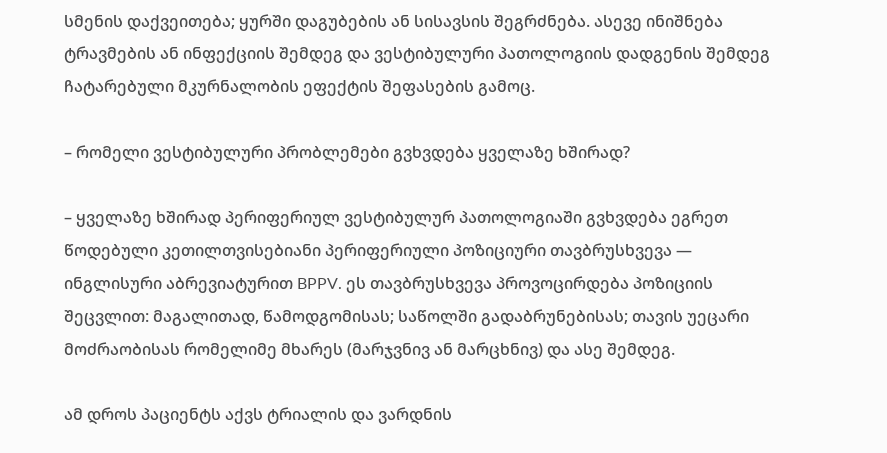სმენის დაქვეითება; ყურში დაგუბების ან სისავსის შეგრძნება. ასევე ინიშნება ტრავმების ან ინფექციის შემდეგ და ვესტიბულური პათოლოგიის დადგენის შემდეგ ჩატარებული მკურნალობის ეფექტის შეფასების გამოც.

– რომელი ვესტიბულური პრობლემები გვხვდება ყველაზე ხშირად?

– ყველაზე ხშირად პერიფერიულ ვესტიბულურ პათოლოგიაში გვხვდება ეგრეთ წოდებული კეთილთვისებიანი პერიფერიული პოზიციური თავბრუსხვევა — ინგლისური აბრევიატურით BPPV. ეს თავბრუსხვევა პროვოცირდება პოზიციის შეცვლით: მაგალითად, წამოდგომისას; საწოლში გადაბრუნებისას; თავის უეცარი მოძრაობისას რომელიმე მხარეს (მარჯვნივ ან მარცხნივ) და ასე შემდეგ.

ამ დროს პაციენტს აქვს ტრიალის და ვარდნის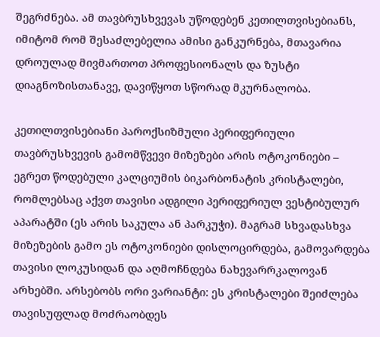შეგრძნება. ამ თავბრუსხვევას უწოდებენ კეთილთვისებიანს, იმიტომ რომ შესაძლებელია ამისი განკურნება, მთავარია დროულად მივმართოთ პროფესიონალს და ზუსტი დიაგნოზისთანავე, დავიწყოთ სწორად მკურნალობა.

კეთილთვისებიანი პაროქსიზმული პერიფერიული თავბრუსხვევის გამომწვევი მიზეზები არის ოტოკონიები – ეგრეთ წოდებული კალციუმის ბიკარბონატის კრისტალები, რომლებსაც აქვთ თავისი ადგილი პერიფერიულ ვესტიბულურ აპარატში (ეს არის საკულა ან პარკუჭი). მაგრამ სხვადასხვა მიზეზების გამო ეს ოტოკონიები დისლოცირდება, გამოვარდება თავისი ლოკუსიდან და აღმოჩნდება ნახევარრკალოვან არხებში. არსებობს ორი ვარიანტი: ეს კრისტალები შეიძლება თავისუფლად მოძრაობდეს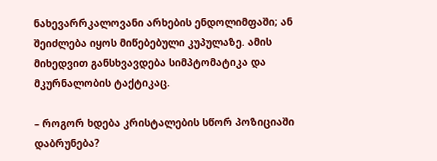ნახევარრკალოვანი არხების ენდოლიმფაში; ან შეიძლება იყოს მიწებებული კუპულაზე. ამის მიხედვით განსხვავდება სიმპტომატიკა და მკურნალობის ტაქტიკაც.

– როგორ ხდება კრისტალების სწორ პოზიციაში დაბრუნება?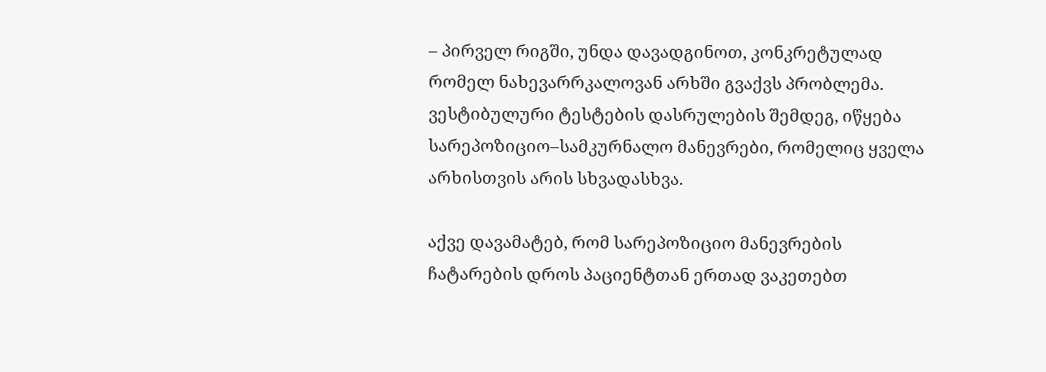– პირველ რიგში, უნდა დავადგინოთ, კონკრეტულად რომელ ნახევარრკალოვან არხში გვაქვს პრობლემა. ვესტიბულური ტესტების დასრულების შემდეგ, იწყება სარეპოზიციო–სამკურნალო მანევრები, რომელიც ყველა არხისთვის არის სხვადასხვა.

აქვე დავამატებ, რომ სარეპოზიციო მანევრების ჩატარების დროს პაციენტთან ერთად ვაკეთებთ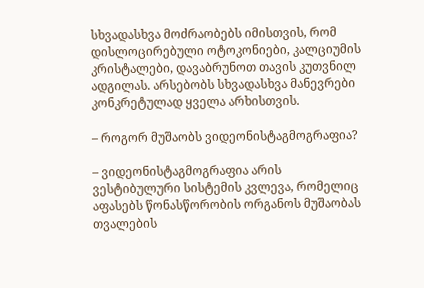სხვადასხვა მოძრაობებს იმისთვის, რომ დისლოცირებული ოტოკონიები, კალციუმის კრისტალები, დავაბრუნოთ თავის კუთვნილ ადგილას. არსებობს სხვადასხვა მანევრები კონკრეტულად ყველა არხისთვის.

– როგორ მუშაობს ვიდეონისტაგმოგრაფია?

– ვიდეონისტაგმოგრაფია არის ვესტიბულური სისტემის კვლევა, რომელიც აფასებს წონასწორობის ორგანოს მუშაობას თვალების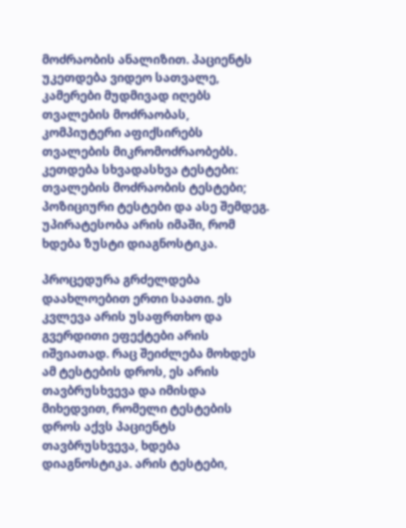მოძრაობის ანალიზით. პაციენტს უკეთდება ვიდეო სათვალე, კამერები მუდმივად იღებს თვალების მოძრაობას, კომპიუტერი აფიქსირებს თვალების მიკრომოძრაობებს. კეთდება სხვადასხვა ტესტები: თვალების მოძრაობის ტესტები; პოზიციური ტესტები და ასე შემდეგ. უპირატესობა არის იმაში, რომ ხდება ზუსტი დიაგნოსტიკა.

პროცედურა გრძელდება დაახლოებით ერთი საათი. ეს კვლევა არის უსაფრთხო და გვერდითი ეფექტები არის იშვიათად. რაც შეიძლება მოხდეს ამ ტესტების დროს, ეს არის თავბრუსხვევა და იმისდა მიხედვით, რომელი ტესტების დროს აქვს პაციენტს თავბრუსხვევა, ხდება დიაგნოსტიკა. არის ტესტები,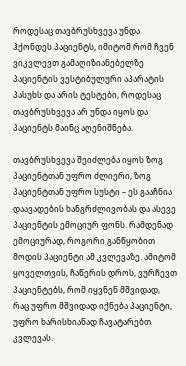როდესაც თავბრუსხვევა უნდა ჰქონდეს პაციენტს, იმიტომ რომ ჩვენ ვიკვლევთ გამაღიზიანებელზე პაციენტის ვესტიბულური აპარატის პასუხს და არის ტესტები, როდესაც თავბრუსხვევა არ უნდა იყოს და პაციენტს მაინც აღენიშნება.

თავბრუსხვევა შეიძლება იყოს ზოგ პაციენტთან უფრო ძლიერი, ზოგ პაციენტთან უფრო სუსტი – ეს გააჩნია დაავადების ხანგრძლივობას და ასევე პაციენტის ემოციურ ფონს. რამდენად ემოციურად, როგორი განწყობით მოდის პაციენტი ამ კვლევაზე. ამიტომ ყოველთვის, ჩაწერის დროს, ვურჩევთ პაციენტებს, რომ იყვნენ მშვიდად, რაც უფრო მშვიდად იქნება პაციენტი, უფრო ხარისხიანად ჩავატარებთ კვლევას.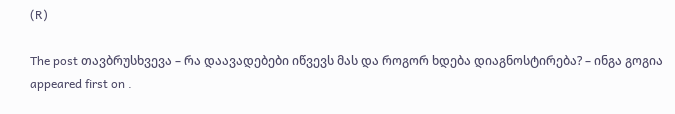(R)

The post თავბრუსხვევა – რა დაავადებები იწვევს მას და როგორ ხდება დიაგნოსტირება? – ინგა გოგია appeared first on .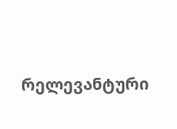რელევანტური